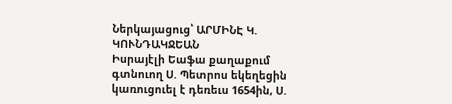Ներկայացուց՝ ԱՐՄԻՆԷ Կ. ԿՈՒՆԴԱԿՋԵԱՆ
Իսրայէլի Եաֆա քաղաքում գտնուող Ս. Պետրոս եկեղեցին կառուցուել է դեռեւս 1654ին, Ս.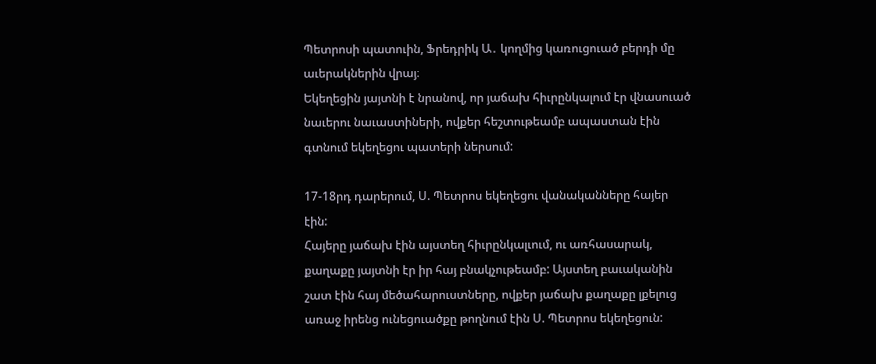Պետրոսի պատուին, Ֆրեդրիկ Ա․ կողմից կառուցուած բերդի մը աւերակներին վրայ։
Եկեղեցին յայտնի է նրանով, որ յաճախ հիւրընկալում էր վնասուած նաւերու նաւաստիների, ովքեր հեշտութեամբ ապաստան էին գտնում եկեղեցու պատերի ներսում:

17-18րդ դարերում, Ս. Պետրոս եկեղեցու վանականները հայեր էին:
Հայերը յաճախ էին այստեղ հիւրընկալւում, ու առհասարակ, քաղաքը յայտնի էր իր հայ բնակչութեամբ: Այստեղ բաւականին շատ էին հայ մեծահարուստները, ովքեր յաճախ քաղաքը լքելուց առաջ իրենց ունեցուածքը թողնում էին Ս. Պետրոս եկեղեցուն: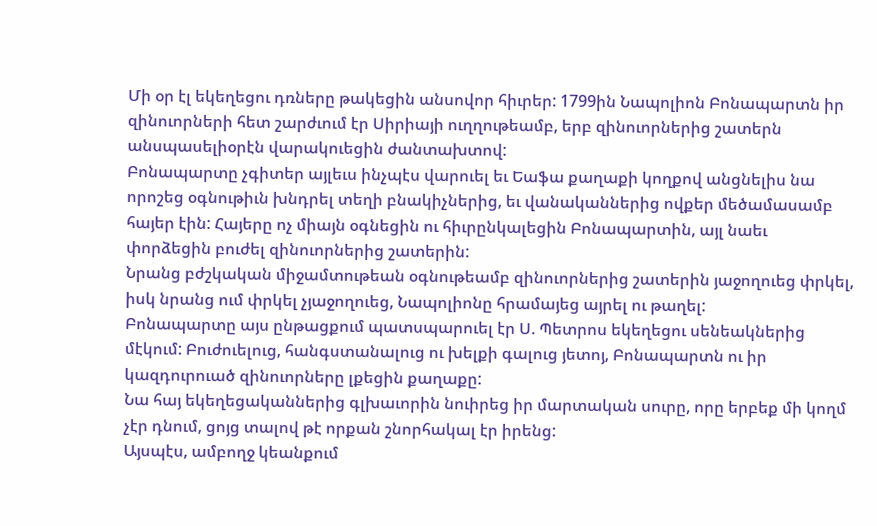Մի օր էլ եկեղեցու դռները թակեցին անսովոր հիւրեր: 1799ին Նապոլիոն Բոնապարտն իր զինուորների հետ շարժւում էր Սիրիայի ուղղութեամբ, երբ զինուորներից շատերն անսպասելիօրէն վարակուեցին ժանտախտով:
Բոնապարտը չգիտեր այլեւս ինչպէս վարուել եւ Եաֆա քաղաքի կողքով անցնելիս նա որոշեց օգնութիւն խնդրել տեղի բնակիչներից, եւ վանականներից ովքեր մեծամասամբ հայեր էին: Հայերը ոչ միայն օգնեցին ու հիւրընկալեցին Բոնապարտին, այլ նաեւ փորձեցին բուժել զինուորներից շատերին:
Նրանց բժշկական միջամտութեան օգնութեամբ զինուորներից շատերին յաջողուեց փրկել, իսկ նրանց ում փրկել չյաջողուեց, Նապոլիոնը հրամայեց այրել ու թաղել:
Բոնապարտը այս ընթացքում պատսպարուել էր Ս. Պետրոս եկեղեցու սենեակներից մէկում: Բուժուելուց, հանգստանալուց ու խելքի գալուց յետոյ, Բոնապարտն ու իր կազդուրուած զինուորները լքեցին քաղաքը:
Նա հայ եկեղեցականներից գլխաւորին նուիրեց իր մարտական սուրը, որը երբեք մի կողմ չէր դնում, ցոյց տալով թէ որքան շնորհակալ էր իրենց:
Այսպէս, ամբողջ կեանքում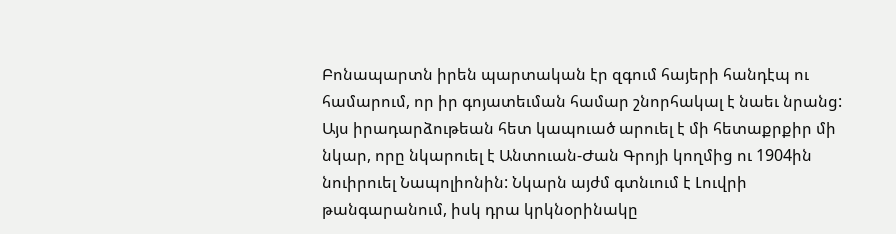Բոնապարտն իրեն պարտական էր զգում հայերի հանդէպ ու համարում, որ իր գոյատեւման համար շնորհակալ է նաեւ նրանց:
Այս իրադարձութեան հետ կապուած արուել է մի հետաքրքիր մի նկար, որը նկարուել է Անտուան-Ժան Գրոյի կողմից ու 1904ին նուիրուել Նապոլիոնին: Նկարն այժմ գտնւում է Լուվրի թանգարանում, իսկ դրա կրկնօրինակը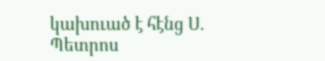կախուած է հէնց Ս. Պետրոս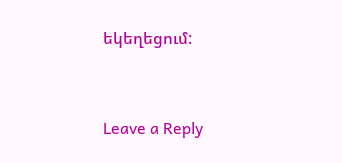եկեղեցում:




Leave a Reply